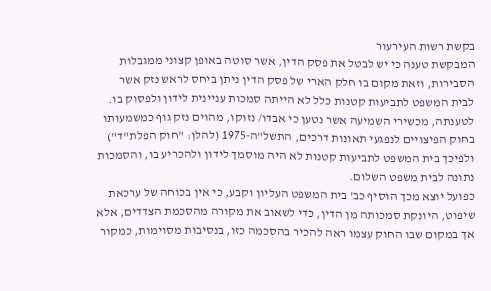בקשת רשות העירעור
המבקשת טענה כי יש לבטל את פסק הדין, אשר סוטה באופן קצוני ממגבלות הסבירות, וזאת מקום בו חלק הארי של פסק הדין ניתן ביחס לראש נזק אשר לבית המשפט לתביעות קטנות כלל לא הייתה סמכות עניינית לידון ולפסוק בו.
לטענתה, מכשירי השמיעה אשר נטען כי אבדו/ נזוקו, מהוים נזק גוף כמשמעותו בחוק הפיצויים לנפגעי תאונות דרכים, התשל"ה-1975 (להלן: "חוק הפלת"ד") ולפיכך בית המשפט לתביעות קטנות לא היה מוסמך לידון ולהכריע בו, והסמכות נתונה לבית משפט השלום.
כפועל יוצא מכך הוסיף כב' בית המשפט העליון וקבע, כי אין בכוחה של ערכאת שיפוט, היונקת סמכותה מן הדין, כדי לשאוב את מקורה מהסכמת הצדדים, אלא אך במקום שבו החוק עצמו ראה להכיר בהסכמה כזו, בנסיבות מסוימות, כמקור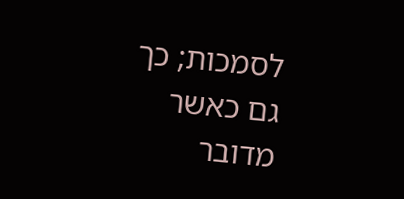לסמכות; כך גם כאשר מדובר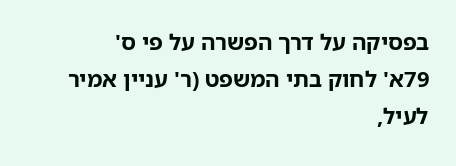בפסיקה על דרך הפשרה על פי ס' 79א' לחוק בתי המשפט (ר' עניין אמיר לעיל,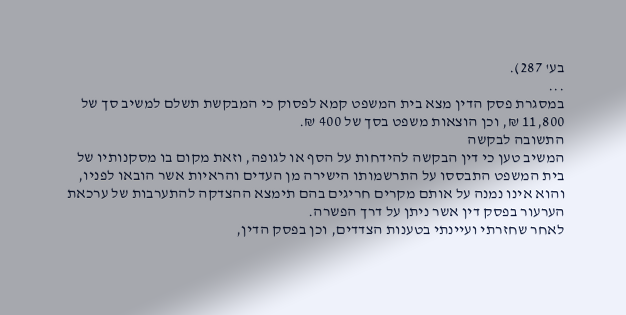בע' 287).
...
במסגרת פסק הדין מצא בית המשפט קמא לפסוק כי המבקשת תשלם למשיב סך של 11,800 ₪, וכן הוצאות משפט בסך של 400 ₪.
התשובה לבקשה
המשיב טען כי דין הבקשה להידחות על הסף או לגופה, וזאת מקום בו מסקנותיו של בית המשפט התבססו על התרשמותו הישירה מן העדים והראיות אשר הובאו לפניו, והוא אינו נמנה על אותם מקרים חריגים בהם תימצא ההצדקה להתערבות של ערכאת הערעור בפסק דין אשר ניתן על דרך הפשרה.
לאחר שחזרתי ועיינתי בטענות הצדדים, וכן בפסק הדין,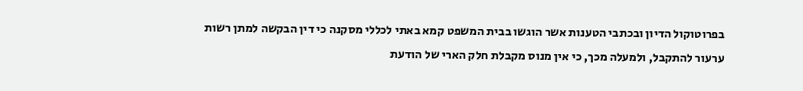בפרוטוקול הדיון ובכתבי הטענות אשר הוגשו בבית המשפט קמא באתי לכללי מסקנה כי דין הבקשה למתן רשות ערעור להתקבל, ולמעלה מכך, כי אין מנוס מקבלת חלק הארי של הודעת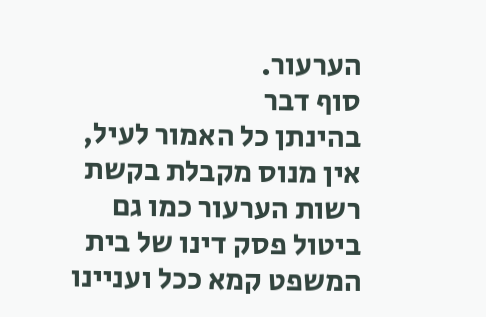הערעור.
סוף דבר
בהינתן כל האמור לעיל, אין מנוס מקבלת בקשת רשות הערעור כמו גם ביטול פסק דינו של בית המשפט קמא ככל ועניינו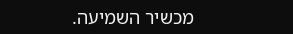מכשיר השמיעה.